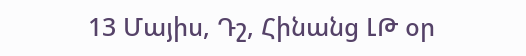13 Մայիս, Դշ, Հինանց ԼԹ օր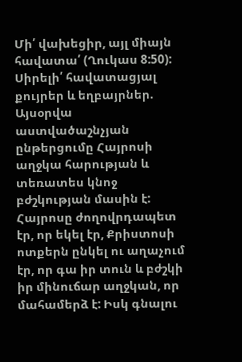Մի՛ վախեցիր, այլ միայն հավատա՛ (Ղուկաս 8:50):
Սիրելի՛ հավատացյալ քույրեր և եղբայրներ. Այսօրվա աստվածաշնչյան ընթերցումը Հայրոսի աղջկա հարության և տեռատես կնոջ բժշկության մասին է: Հայրոսը ժողովրդապետ էր, որ եկել էր, Քրիստոսի ոտքերն ընկել ու աղաչում էր, որ գա իր տուն և բժշկի իր մինուճար աղջկան, որ մահամերձ է: Իսկ գնալու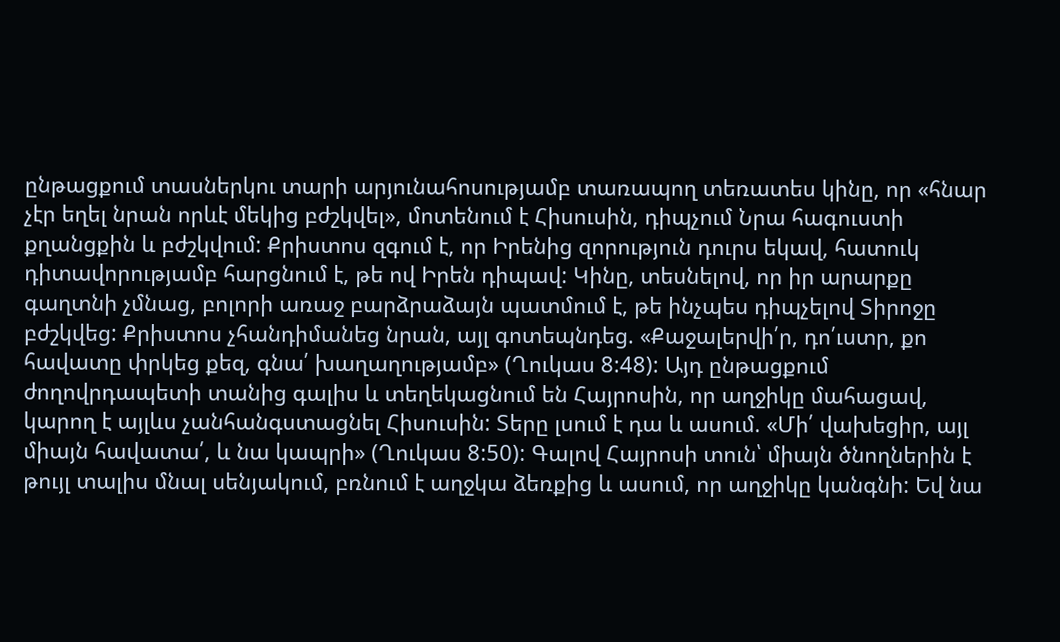ընթացքում տասներկու տարի արյունահոսությամբ տառապող տեռատես կինը, որ «հնար չէր եղել նրան որևէ մեկից բժշկվել», մոտենում է Հիսուսին, դիպչում Նրա հագուստի քղանցքին և բժշկվում: Քրիստոս զգում է, որ Իրենից զորություն դուրս եկավ, հատուկ դիտավորությամբ հարցնում է, թե ով Իրեն դիպավ: Կինը, տեսնելով, որ իր արարքը գաղտնի չմնաց, բոլորի առաջ բարձրաձայն պատմում է, թե ինչպես դիպչելով Տիրոջը բժշկվեց: Քրիստոս չհանդիմանեց նրան, այլ գոտեպնդեց. «Քաջալերվի՛ր, դո՛ւստր, քո հավատը փրկեց քեզ, գնա՛ խաղաղությամբ» (Ղուկաս 8:48): Այդ ընթացքում ժողովրդապետի տանից գալիս և տեղեկացնում են Հայրոսին, որ աղջիկը մահացավ, կարող է այլևս չանհանգստացնել Հիսուսին: Տերը լսում է դա և ասում. «Մի՛ վախեցիր, այլ միայն հավատա՛, և նա կապրի» (Ղուկաս 8:50): Գալով Հայրոսի տուն՝ միայն ծնողներին է թույլ տալիս մնալ սենյակում, բռնում է աղջկա ձեռքից և ասում, որ աղջիկը կանգնի: Եվ նա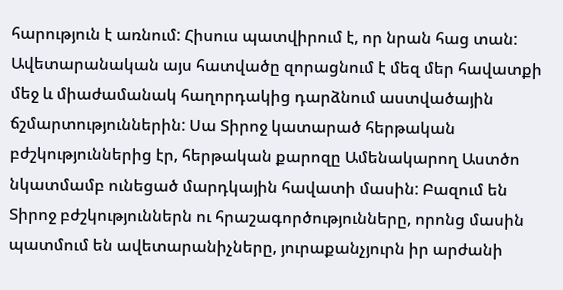հարություն է առնում: Հիսուս պատվիրում է, որ նրան հաց տան: Ավետարանական այս հատվածը զորացնում է մեզ մեր հավատքի մեջ և միաժամանակ հաղորդակից դարձնում աստվածային ճշմարտություններին: Սա Տիրոջ կատարած հերթական բժշկություններից էր, հերթական քարոզը Ամենակարող Աստծո նկատմամբ ունեցած մարդկային հավատի մասին: Բազում են Տիրոջ բժշկություններն ու հրաշագործությունները, որոնց մասին պատմում են ավետարանիչները, յուրաքանչյուրն իր արժանի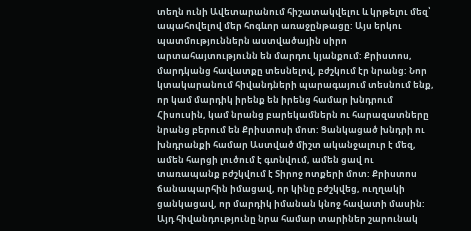տեղն ունի Ավետարանում հիշատակվելու և կրթելու մեզ՝ ապահովելով մեր հոգևոր առաջընթացը: Այս երկու պատմություններն աստվածային սիրո արտահայտությունն են մարդու կյանքում: Քրիստոս, մարդկանց հավատքը տեսնելով, բժշկում էր նրանց: Նոր կտակարանում հիվանդների պարագայում տեսնում ենք, որ կամ մարդիկ իրենք են իրենց համար խնդրում Հիսուսին, կամ նրանց բարեկամներն ու հարազատները նրանց բերում են Քրիստոսի մոտ: Ցանկացած խնդրի ու խնդրանքի համար Աստված միշտ ականջալուր է մեզ, ամեն հարցի լուծում է գտնվում, ամեն ցավ ու տառապանք բժշկվում է Տիրոջ ոտքերի մոտ: Քրիստոս ճանապարհին իմացավ, որ կինը բժշկվեց, ուղղակի ցանկացավ, որ մարդիկ իմանան կնոջ հավատի մասին: Այդ հիվանդությունը նրա համար տարիներ շարունակ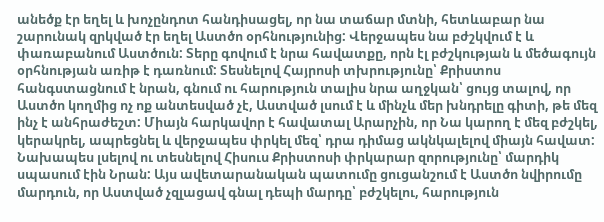անեծք էր եղել և խոչընդոտ հանդիսացել, որ նա տաճար մտնի, հետևաբար նա շարունակ զրկված էր եղել Աստծո օրհնությունից: Վերջապես նա բժշկվում է և փառաբանում Աստծուն: Տերը գովում է նրա հավատքը, որն էլ բժշկության և մեծագույն օրհնության առիթ է դառնում: Տեսնելով Հայրոսի տխրությունը՝ Քրիստոս հանգստացնում է նրան, գնում ու հարություն տալիս նրա աղջկան՝ ցույց տալով, որ Աստծո կողմից ոչ ոք անտեսված չէ, Աստված լսում է և մինչև մեր խնդրելը գիտի, թե մեզ ինչ է անհրաժեշտ: Միայն հարկավոր է հավատալ Արարչին, որ Նա կարող է մեզ բժշկել, կերակրել, ապրեցնել և վերջապես փրկել մեզ՝ դրա դիմաց ակնկալելով միայն հավատ: Նախապես լսելով ու տեսնելով Հիսուս Քրիստոսի փրկարար զորությունը՝ մարդիկ սպասում էին Նրան: Այս ավետարանական պատումը ցուցանշում է Աստծո նվիրումը մարդուն, որ Աստված չզլացավ գնալ դեպի մարդը՝ բժշկելու, հարություն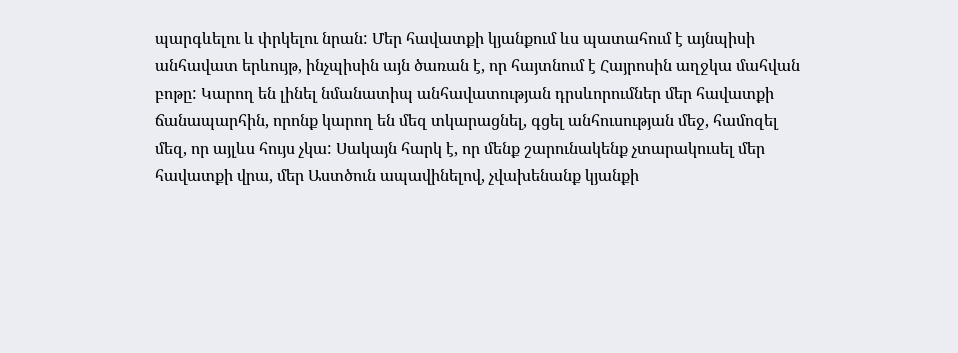պարգևելու և փրկելու նրան: Մեր հավատքի կյանքում ևս պատահում է այնպիսի անհավատ երևույթ, ինչպիսին այն ծառան է, որ հայտնում է Հայրոսին աղջկա մահվան բոթը: Կարող են լինել նմանատիպ անհավատության դրսևորումներ մեր հավատքի ճանապարհին, որոնք կարող են մեզ տկարացնել, գցել անհուսության մեջ, համոզել մեզ, որ այլևս հույս չկա: Սակայն հարկ է, որ մենք շարունակենք չտարակուսել մեր հավատքի վրա, մեր Աստծուն ապավինելով, չվախենանք կյանքի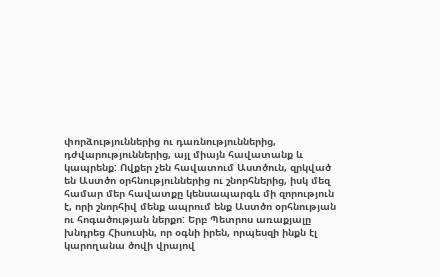փորձություններից ու դառնություններից, դժվարություններից, այլ միայն հավատանք և կապրենք: Ովքեր չեն հավատում Աստծուն, զրկված են Աստծո օրհնություններից ու շնորհներից, իսկ մեզ համար մեր հավատքը կենսապարգև մի զորություն է, որի շնորհիվ մենք ապրում ենք Աստծո օրհնության ու հոգածության ներքո: Երբ Պետրոս առաքյալը խնդրեց Հիսուսին, որ օգնի իրեն, որպեսզի ինքն էլ կարողանա ծովի վրայով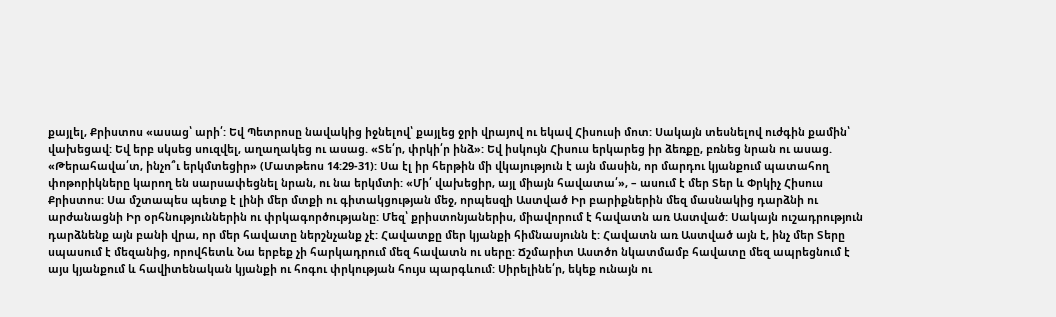քայլել, Քրիստոս «ասաց՝ արի՛: Եվ Պետրոսը նավակից իջնելով՝ քայլեց ջրի վրայով ու եկավ Հիսուսի մոտ: Սակայն տեսնելով ուժգին քամին՝ վախեցավ: Եվ երբ սկսեց սուզվել, աղաղակեց ու ասաց. «Տե՛ր, փրկի՛ր ինձ»: Եվ իսկույն Հիսուս երկարեց իր ձեռքը, բռնեց նրան ու ասաց. «Թերահավա՛տ, ինչո՞ւ երկմտեցիր» (Մատթեոս 14:29-31): Սա էլ իր հերթին մի վկայություն է այն մասին, որ մարդու կյանքում պատահող փոթորիկները կարող են սարսափեցնել նրան, ու նա երկմտի: «Մի՛ վախեցիր, այլ միայն հավատա՛», – ասում է մեր Տեր և Փրկիչ Հիսուս Քրիստոս: Սա մշտապես պետք է լինի մեր մտքի ու գիտակցության մեջ, որպեսզի Աստված Իր բարիքներին մեզ մասնակից դարձնի ու արժանացնի Իր օրհնություններին ու փրկագործությանը: Մեզ՝ քրիստոնյաներիս, միավորում է հավատն առ Աստված: Սակայն ուշադրություն դարձնենք այն բանի վրա, որ մեր հավատը ներշնչանք չէ: Հավատքը մեր կյանքի հիմնասյունն է: Հավատն առ Աստված այն է, ինչ մեր Տերը սպասում է մեզանից, որովհետև Նա երբեք չի հարկադրում մեզ հավատն ու սերը: Ճշմարիտ Աստծո նկատմամբ հավատը մեզ ապրեցնում է այս կյանքում և հավիտենական կյանքի ու հոգու փրկության հույս պարգևում: Սիրելինե՛ր, եկեք ունայն ու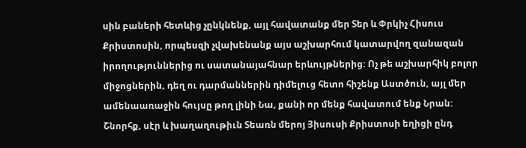սին բաների հետևից չընկնենք, այլ հավատանք մեր Տեր և Փրկիչ Հիսուս Քրիստոսին, որպեսզի չվախենանք այս աշխարհում կատարվող զանազան իրողություններից ու սատանայահնար երևույթներից: Ոչ թե աշխարհիկ բոլոր միջոցներին, դեղ ու դարմաններին դիմելուց հետո հիշենք Աստծուն, այլ մեր ամենաառաջին հույսը թող լինի Նա, քանի որ մենք հավատում ենք Նրան: Շնորհք, սէր և խաղաղութիւն Տեառն մերոյ Յիսուսի Քրիստոսի եղիցի ընդ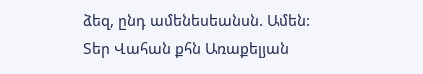ձեզ, ընդ ամենեսեանսն. Ամեն:
Տեր Վահան քհն Առաքելյան